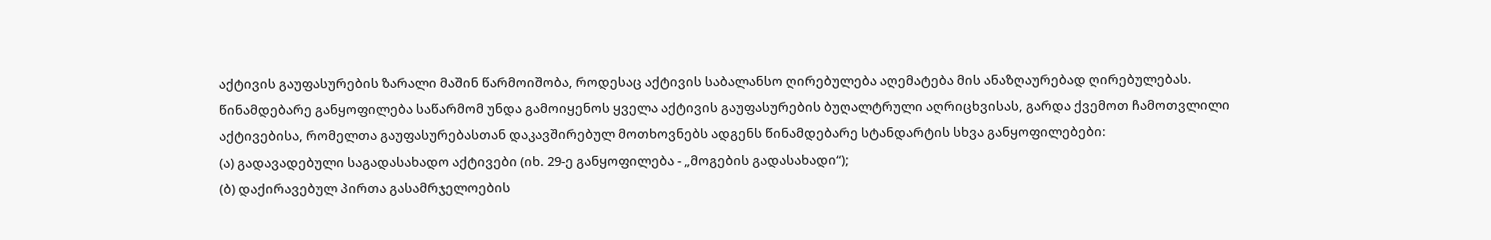აქტივის გაუფასურების ზარალი მაშინ წარმოიშობა, როდესაც აქტივის საბალანსო ღირებულება აღემატება მის ანაზღაურებად ღირებულებას. წინამდებარე განყოფილება საწარმომ უნდა გამოიყენოს ყველა აქტივის გაუფასურების ბუღალტრული აღრიცხვისას, გარდა ქვემოთ ჩამოთვლილი აქტივებისა, რომელთა გაუფასურებასთან დაკავშირებულ მოთხოვნებს ადგენს წინამდებარე სტანდარტის სხვა განყოფილებები:
(ა) გადავადებული საგადასახადო აქტივები (იხ. 29-ე განყოფილება - „მოგების გადასახადი“);
(ბ) დაქირავებულ პირთა გასამრჯელოების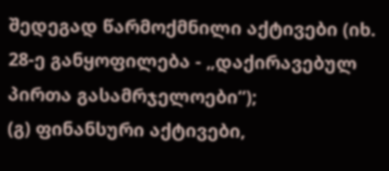შედეგად წარმოქმნილი აქტივები (იხ. 28-ე განყოფილება - „დაქირავებულ პირთა გასამრჯელოები“);
(გ) ფინანსური აქტივები,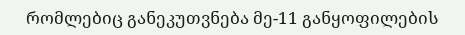რომლებიც განეკუთვნება მე-11 განყოფილების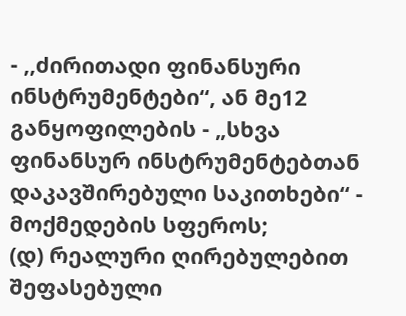- ,,ძირითადი ფინანსური ინსტრუმენტები“, ან მე12 განყოფილების - „სხვა ფინანსურ ინსტრუმენტებთან დაკავშირებული საკითხები“ - მოქმედების სფეროს;
(დ) რეალური ღირებულებით შეფასებული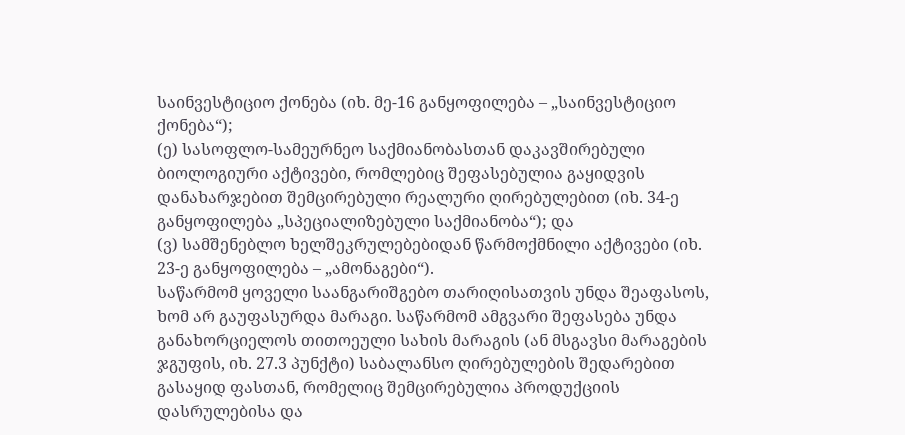საინვესტიციო ქონება (იხ. მე-16 განყოფილება – „საინვესტიციო ქონება“);
(ე) სასოფლო-სამეურნეო საქმიანობასთან დაკავშირებული ბიოლოგიური აქტივები, რომლებიც შეფასებულია გაყიდვის დანახარჯებით შემცირებული რეალური ღირებულებით (იხ. 34-ე განყოფილება „სპეციალიზებული საქმიანობა“); და
(ვ) სამშენებლო ხელშეკრულებებიდან წარმოქმნილი აქტივები (იხ. 23-ე განყოფილება – „ამონაგები“).
საწარმომ ყოველი საანგარიშგებო თარიღისათვის უნდა შეაფასოს, ხომ არ გაუფასურდა მარაგი. საწარმომ ამგვარი შეფასება უნდა განახორციელოს თითოეული სახის მარაგის (ან მსგავსი მარაგების ჯგუფის, იხ. 27.3 პუნქტი) საბალანსო ღირებულების შედარებით გასაყიდ ფასთან, რომელიც შემცირებულია პროდუქციის დასრულებისა და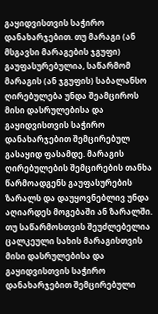გაყიდვისთვის საჭირო დანახარჯებით. თუ მარაგი (ან მსგავსი მარაგების ჯგუფი) გაუფასურებულია, საწარმომ მარაგის (ან ჯგუფის) საბალანსო ღირებულება უნდა შეამციროს მისი დასრულებისა და გაყიდვისთვის საჭირო დანახარჯებით შემცირებულ გასაყიდ ფასამდე. მარაგის ღირებულების შემცირების თანხა წარმოადგენს გაუფასურების ზარალს და დაუყოვნებლივ უნდა აღიარდეს მოგებაში ან ზარალში.
თუ საწარმოსთვის შეუძლებელია ცალკეული სახის მარაგისთვის მისი დასრულებისა და გაყიდვისთვის საჭირო დანახარჯებით შემცირებული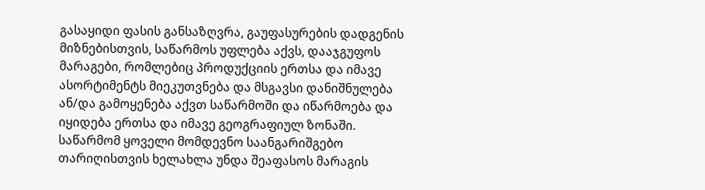გასაყიდი ფასის განსაზღვრა, გაუფასურების დადგენის მიზნებისთვის, საწარმოს უფლება აქვს, დააჯგუფოს მარაგები, რომლებიც პროდუქციის ერთსა და იმავე ასორტიმენტს მიეკუთვნება და მსგავსი დანიშნულება ან/და გამოყენება აქვთ საწარმოში და იწარმოება და იყიდება ერთსა და იმავე გეოგრაფიულ ზონაში.
საწარმომ ყოველი მომდევნო საანგარიშგებო თარიღისთვის ხელახლა უნდა შეაფასოს მარაგის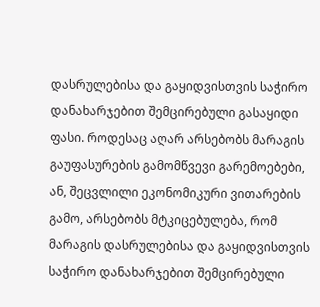დასრულებისა და გაყიდვისთვის საჭირო დანახარჯებით შემცირებული გასაყიდი ფასი. როდესაც აღარ არსებობს მარაგის გაუფასურების გამომწვევი გარემოებები, ან, შეცვლილი ეკონომიკური ვითარების გამო, არსებობს მტკიცებულება, რომ მარაგის დასრულებისა და გაყიდვისთვის საჭირო დანახარჯებით შემცირებული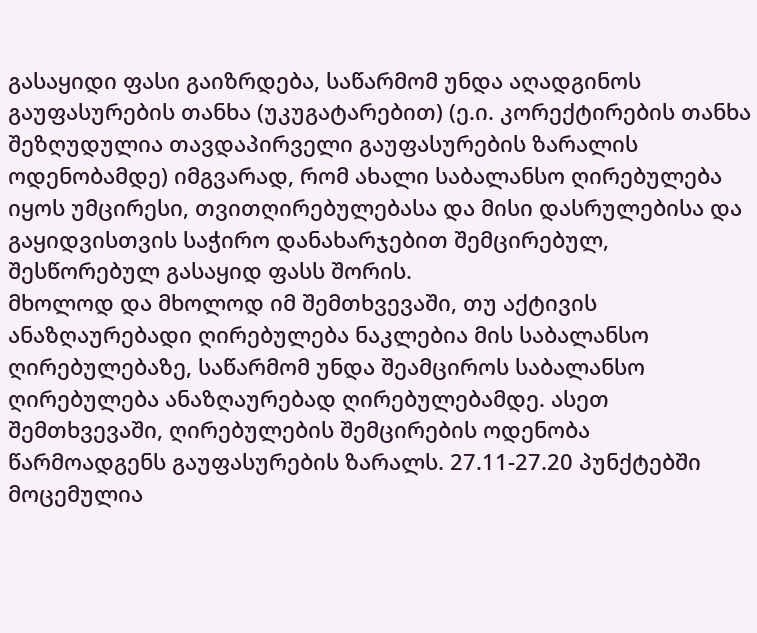გასაყიდი ფასი გაიზრდება, საწარმომ უნდა აღადგინოს გაუფასურების თანხა (უკუგატარებით) (ე.ი. კორექტირების თანხა შეზღუდულია თავდაპირველი გაუფასურების ზარალის ოდენობამდე) იმგვარად, რომ ახალი საბალანსო ღირებულება იყოს უმცირესი, თვითღირებულებასა და მისი დასრულებისა და გაყიდვისთვის საჭირო დანახარჯებით შემცირებულ, შესწორებულ გასაყიდ ფასს შორის.
მხოლოდ და მხოლოდ იმ შემთხვევაში, თუ აქტივის ანაზღაურებადი ღირებულება ნაკლებია მის საბალანსო ღირებულებაზე, საწარმომ უნდა შეამციროს საბალანსო ღირებულება ანაზღაურებად ღირებულებამდე. ასეთ შემთხვევაში, ღირებულების შემცირების ოდენობა წარმოადგენს გაუფასურების ზარალს. 27.11-27.20 პუნქტებში მოცემულია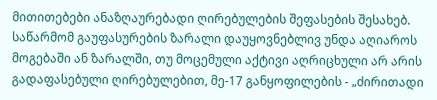მითითებები ანაზღაურებადი ღირებულების შეფასების შესახებ.
საწარმომ გაუფასურების ზარალი დაუყოვნებლივ უნდა აღიაროს მოგებაში ან ზარალში, თუ მოცემული აქტივი აღრიცხული არ არის გადაფასებული ღირებულებით, მე-17 განყოფილების - „ძირითადი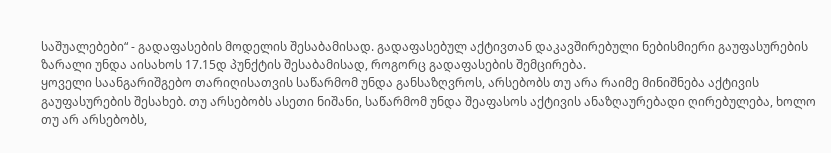საშუალებები“ - გადაფასების მოდელის შესაბამისად. გადაფასებულ აქტივთან დაკავშირებული ნებისმიერი გაუფასურების ზარალი უნდა აისახოს 17.15დ პუნქტის შესაბამისად, როგორც გადაფასების შემცირება.
ყოველი საანგარიშგებო თარიღისათვის საწარმომ უნდა განსაზღვროს, არსებობს თუ არა რაიმე მინიშნება აქტივის გაუფასურების შესახებ. თუ არსებობს ასეთი ნიშანი, საწარმომ უნდა შეაფასოს აქტივის ანაზღაურებადი ღირებულება, ხოლო თუ არ არსებობს,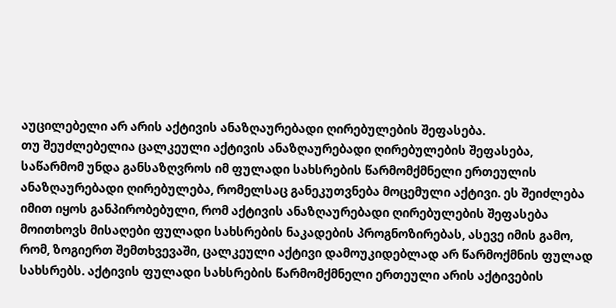აუცილებელი არ არის აქტივის ანაზღაურებადი ღირებულების შეფასება.
თუ შეუძლებელია ცალკეული აქტივის ანაზღაურებადი ღირებულების შეფასება, საწარმომ უნდა განსაზღვროს იმ ფულადი სახსრების წარმომქმნელი ერთეულის ანაზღაურებადი ღირებულება, რომელსაც განეკუთვნება მოცემული აქტივი. ეს შეიძლება იმით იყოს განპირობებული, რომ აქტივის ანაზღაურებადი ღირებულების შეფასება მოითხოვს მისაღები ფულადი სახსრების ნაკადების პროგნოზირებას, ასევე იმის გამო, რომ, ზოგიერთ შემთხვევაში, ცალკეული აქტივი დამოუკიდებლად არ წარმოქმნის ფულად სახსრებს. აქტივის ფულადი სახსრების წარმომქმნელი ერთეული არის აქტივების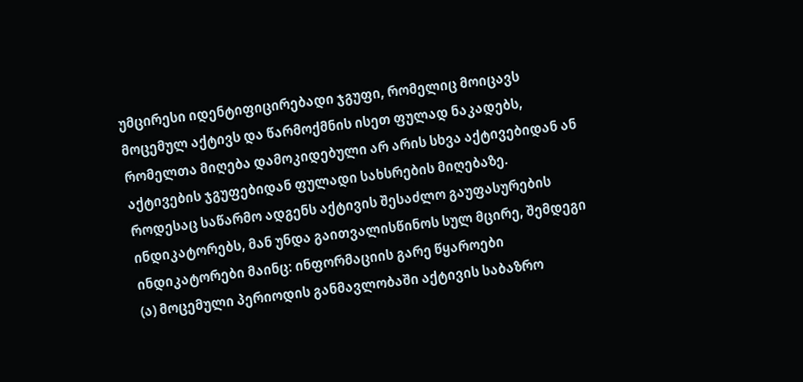უმცირესი იდენტიფიცირებადი ჯგუფი, რომელიც მოიცავს მოცემულ აქტივს და წარმოქმნის ისეთ ფულად ნაკადებს, რომელთა მიღება დამოკიდებული არ არის სხვა აქტივებიდან ან აქტივების ჯგუფებიდან ფულადი სახსრების მიღებაზე.
როდესაც საწარმო ადგენს აქტივის შესაძლო გაუფასურების ინდიკატორებს, მან უნდა გაითვალისწინოს სულ მცირე, შემდეგი ინდიკატორები მაინც: ინფორმაციის გარე წყაროები
(ა) მოცემული პერიოდის განმავლობაში აქტივის საბაზრო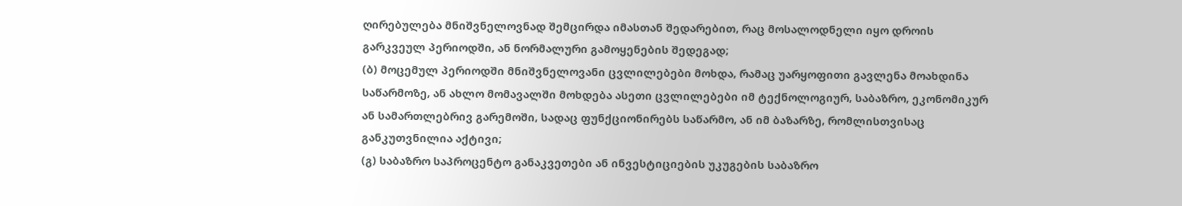ღირებულება მნიშვნელოვნად შემცირდა იმასთან შედარებით, რაც მოსალოდნელი იყო დროის გარკვეულ პერიოდში, ან ნორმალური გამოყენების შედეგად;
(ბ) მოცემულ პერიოდში მნიშვნელოვანი ცვლილებები მოხდა, რამაც უარყოფითი გავლენა მოახდინა საწარმოზე, ან ახლო მომავალში მოხდება ასეთი ცვლილებები იმ ტექნოლოგიურ, საბაზრო, ეკონომიკურ ან სამართლებრივ გარემოში, სადაც ფუნქციონირებს საწარმო, ან იმ ბაზარზე, რომლისთვისაც განკუთვნილია აქტივი;
(გ) საბაზრო საპროცენტო განაკვეთები ან ინვესტიციების უკუგების საბაზრო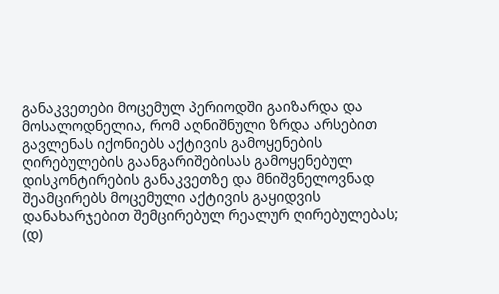განაკვეთები მოცემულ პერიოდში გაიზარდა და მოსალოდნელია, რომ აღნიშნული ზრდა არსებით გავლენას იქონიებს აქტივის გამოყენების ღირებულების გაანგარიშებისას გამოყენებულ დისკონტირების განაკვეთზე და მნიშვნელოვნად შეამცირებს მოცემული აქტივის გაყიდვის დანახარჯებით შემცირებულ რეალურ ღირებულებას;
(დ)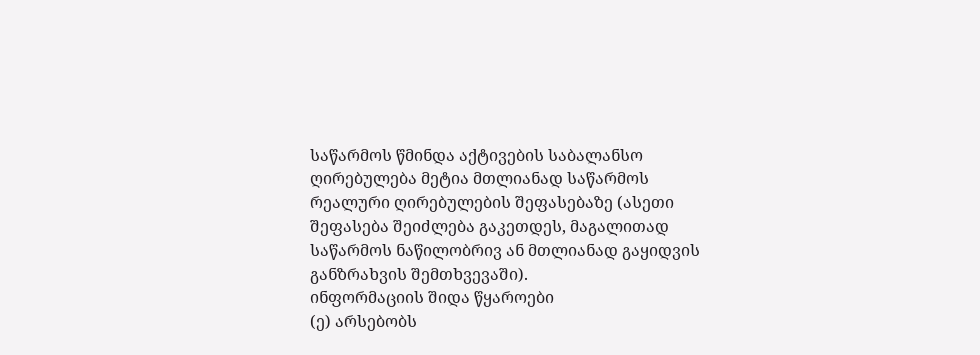საწარმოს წმინდა აქტივების საბალანსო ღირებულება მეტია მთლიანად საწარმოს რეალური ღირებულების შეფასებაზე (ასეთი შეფასება შეიძლება გაკეთდეს, მაგალითად საწარმოს ნაწილობრივ ან მთლიანად გაყიდვის განზრახვის შემთხვევაში).
ინფორმაციის შიდა წყაროები
(ე) არსებობს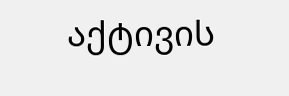აქტივის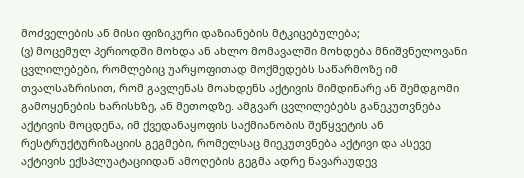მოძველების ან მისი ფიზიკური დაზიანების მტკიცებულება;
(ვ) მოცემულ პერიოდში მოხდა ან ახლო მომავალში მოხდება მნიშვნელოვანი ცვლილებები, რომლებიც უარყოფითად მოქმედებს საწარმოზე იმ თვალსაზრისით, რომ გავლენას მოახდენს აქტივის მიმდინარე ან შემდგომი გამოყენების ხარისხზე, ან მეთოდზე. ამგვარ ცვლილებებს განეკუთვნება აქტივის მოცდენა, იმ ქვედანაყოფის საქმიანობის შეწყვეტის ან რესტრუქტურიზაციის გეგმები, რომელსაც მიეკუთვნება აქტივი და ასევე აქტივის ექსპლუატაციიდან ამოღების გეგმა ადრე ნავარაუდევ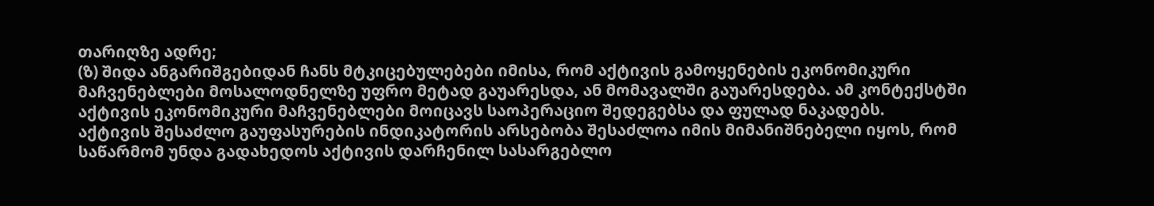თარიღზე ადრე;
(ზ) შიდა ანგარიშგებიდან ჩანს მტკიცებულებები იმისა, რომ აქტივის გამოყენების ეკონომიკური მაჩვენებლები მოსალოდნელზე უფრო მეტად გაუარესდა, ან მომავალში გაუარესდება. ამ კონტექსტში აქტივის ეკონომიკური მაჩვენებლები მოიცავს საოპერაციო შედეგებსა და ფულად ნაკადებს.
აქტივის შესაძლო გაუფასურების ინდიკატორის არსებობა შესაძლოა იმის მიმანიშნებელი იყოს, რომ საწარმომ უნდა გადახედოს აქტივის დარჩენილ სასარგებლო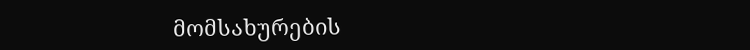მომსახურების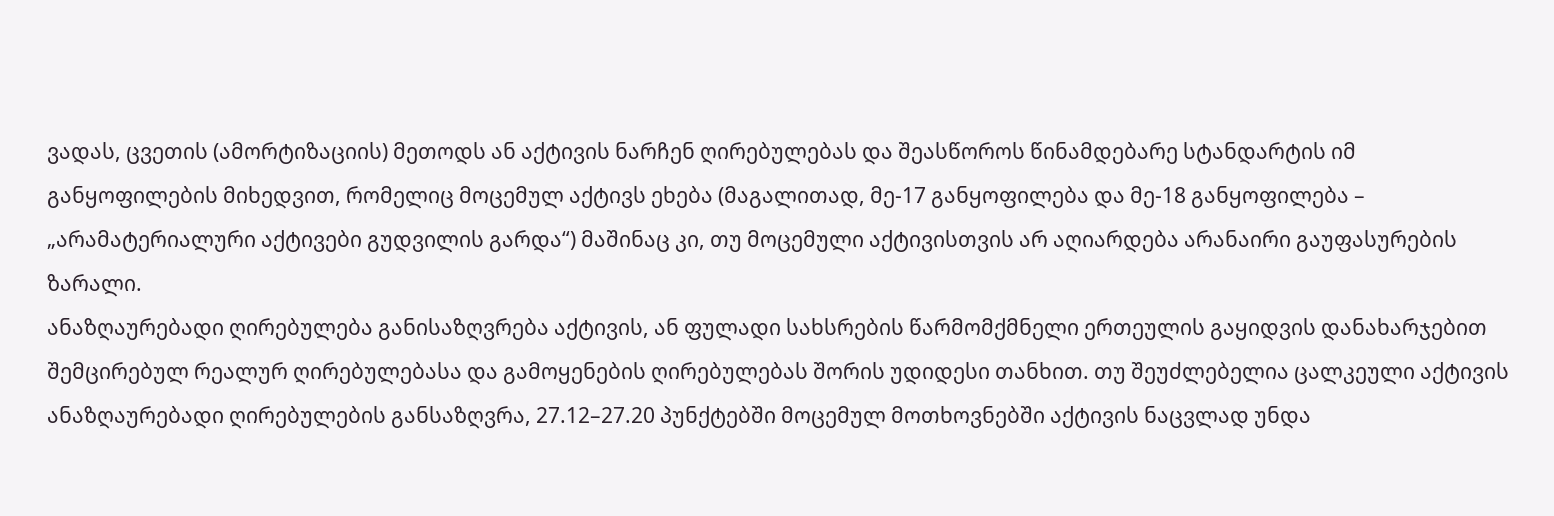ვადას, ცვეთის (ამორტიზაციის) მეთოდს ან აქტივის ნარჩენ ღირებულებას და შეასწოროს წინამდებარე სტანდარტის იმ განყოფილების მიხედვით, რომელიც მოცემულ აქტივს ეხება (მაგალითად, მე-17 განყოფილება და მე-18 განყოფილება – „არამატერიალური აქტივები გუდვილის გარდა“) მაშინაც კი, თუ მოცემული აქტივისთვის არ აღიარდება არანაირი გაუფასურების ზარალი.
ანაზღაურებადი ღირებულება განისაზღვრება აქტივის, ან ფულადი სახსრების წარმომქმნელი ერთეულის გაყიდვის დანახარჯებით შემცირებულ რეალურ ღირებულებასა და გამოყენების ღირებულებას შორის უდიდესი თანხით. თუ შეუძლებელია ცალკეული აქტივის ანაზღაურებადი ღირებულების განსაზღვრა, 27.12–27.20 პუნქტებში მოცემულ მოთხოვნებში აქტივის ნაცვლად უნდა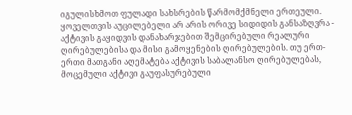იგულისხმოთ ფულადი სახსრების წარმომქმნელი ერთეული.
ყოველთვის აუცილებელი არ არის ორივე სიდიდის განსაზღვრა - აქტივის გაყიდვის დანახარჯებით შემცირებული რეალური ღირებულებისა და მისი გამოყენების ღირებულების. თუ ერთ-ერთი მათგანი აღემატება აქტივის საბალანსო ღირებულებას, მოცემული აქტივი გაუფასურებული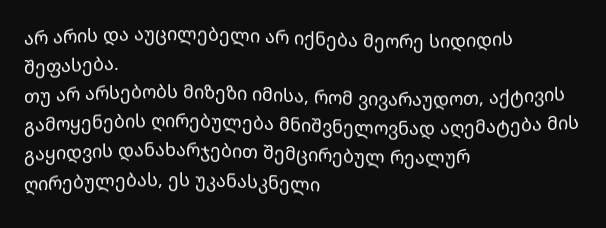არ არის და აუცილებელი არ იქნება მეორე სიდიდის შეფასება.
თუ არ არსებობს მიზეზი იმისა, რომ ვივარაუდოთ, აქტივის გამოყენების ღირებულება მნიშვნელოვნად აღემატება მის გაყიდვის დანახარჯებით შემცირებულ რეალურ ღირებულებას, ეს უკანასკნელი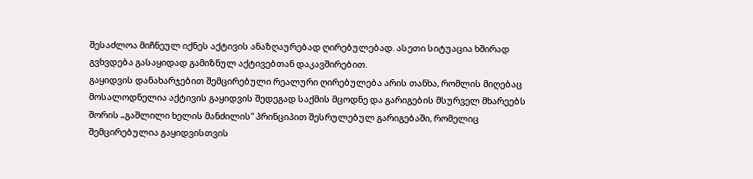შესაძლოა მიჩნეულ იქნეს აქტივის ანაზღაურებად ღირებულებად. ასეთი სიტუაცია ხშირად გვხვდება გასაყიდად გამიზნულ აქტივებთან დაკავშირებით.
გაყიდვის დანახარჯებით შემცირებული რეალური ღირებულება არის თანხა, რომლის მიღებაც მოსალოდნელია აქტივის გაყიდვის შედეგად საქმის მცოდნე და გარიგების მსურველ მხარეებს შორის „გაშლილი ხელის მანძილის“ პრინციპით შესრულებულ გარიგებაში, რომელიც შემცირებულია გაყიდვისთვის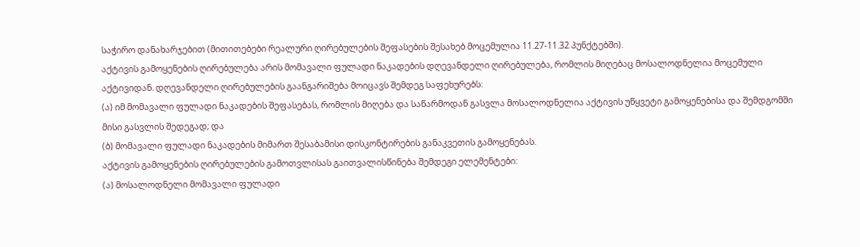საჭირო დანახარჯებით (მითითებები რეალური ღირებულების შეფასების შესახებ მოცემულია 11.27-11.32 პუნქტებში).
აქტივის გამოყენების ღირებულება არის მომავალი ფულადი ნაკადების დღევანდელი ღირებულება, რომლის მიღებაც მოსალოდნელია მოცემული აქტივიდან. დღევანდელი ღირებულების გაანგარიშება მოიცავს შემდეგ საფეხურებს:
(ა) იმ მომავალი ფულადი ნაკადების შეფასებას, რომლის მიღება და საწარმოდან გასვლა მოსალოდნელია აქტივის უწყვეტი გამოყენებისა და შემდგომში მისი გასვლის შედეგად; და
(ბ) მომავალი ფულადი ნაკადების მიმართ შესაბამისი დისკონტირების განაკვეთის გამოყენებას.
აქტივის გამოყენების ღირებულების გამოთვლისას გაითვალისწინება შემდეგი ელემენტები:
(ა) მოსალოდნელი მომავალი ფულადი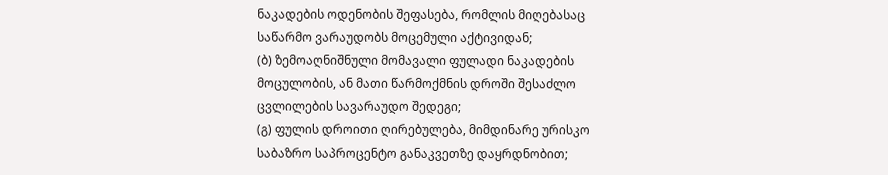ნაკადების ოდენობის შეფასება, რომლის მიღებასაც საწარმო ვარაუდობს მოცემული აქტივიდან;
(ბ) ზემოაღნიშნული მომავალი ფულადი ნაკადების მოცულობის, ან მათი წარმოქმნის დროში შესაძლო ცვლილების სავარაუდო შედეგი;
(გ) ფულის დროითი ღირებულება, მიმდინარე ურისკო საბაზრო საპროცენტო განაკვეთზე დაყრდნობით;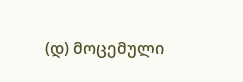(დ) მოცემული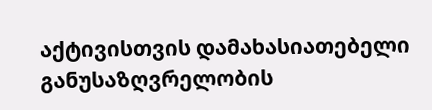აქტივისთვის დამახასიათებელი განუსაზღვრელობის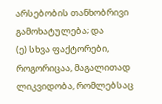არსებობის თანხობრივი გამოხატულება; და
(ე) სხვა ფაქტორები, როგორიცაა, მაგალითად ლიკვიდობა, რომლებსაც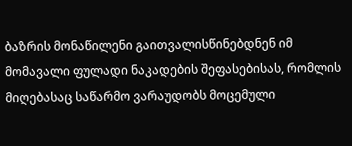ბაზრის მონაწილენი გაითვალისწინებდნენ იმ მომავალი ფულადი ნაკადების შეფასებისას, რომლის მიღებასაც საწარმო ვარაუდობს მოცემული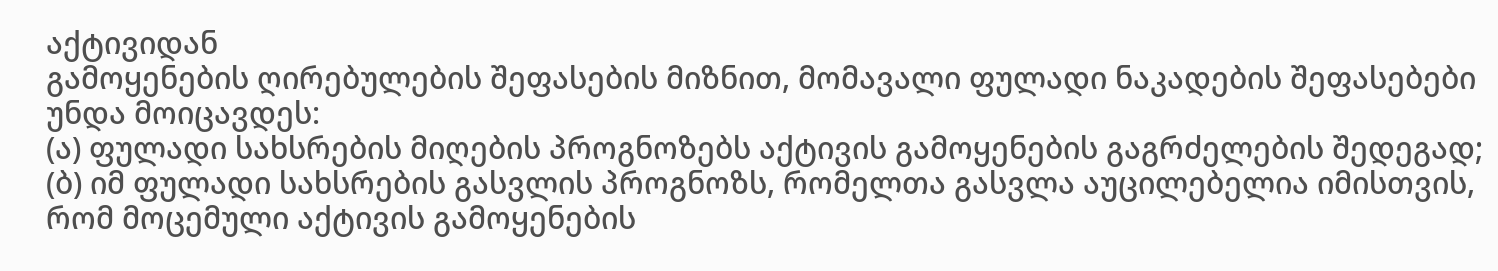აქტივიდან
გამოყენების ღირებულების შეფასების მიზნით, მომავალი ფულადი ნაკადების შეფასებები უნდა მოიცავდეს:
(ა) ფულადი სახსრების მიღების პროგნოზებს აქტივის გამოყენების გაგრძელების შედეგად;
(ბ) იმ ფულადი სახსრების გასვლის პროგნოზს, რომელთა გასვლა აუცილებელია იმისთვის, რომ მოცემული აქტივის გამოყენების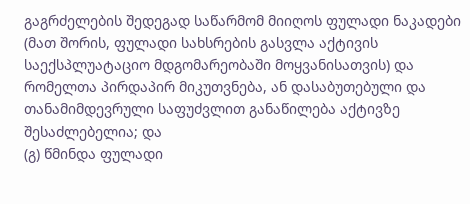გაგრძელების შედეგად საწარმომ მიიღოს ფულადი ნაკადები (მათ შორის, ფულადი სახსრების გასვლა აქტივის საექსპლუატაციო მდგომარეობაში მოყვანისათვის) და რომელთა პირდაპირ მიკუთვნება, ან დასაბუთებული და თანამიმდევრული საფუძვლით განაწილება აქტივზე შესაძლებელია; და
(გ) წმინდა ფულადი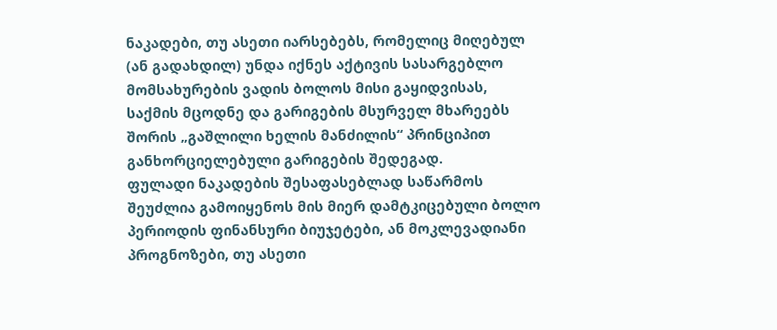ნაკადები, თუ ასეთი იარსებებს, რომელიც მიღებულ (ან გადახდილ) უნდა იქნეს აქტივის სასარგებლო მომსახურების ვადის ბოლოს მისი გაყიდვისას, საქმის მცოდნე და გარიგების მსურველ მხარეებს შორის „გაშლილი ხელის მანძილის“ პრინციპით განხორციელებული გარიგების შედეგად.
ფულადი ნაკადების შესაფასებლად საწარმოს შეუძლია გამოიყენოს მის მიერ დამტკიცებული ბოლო პერიოდის ფინანსური ბიუჯეტები, ან მოკლევადიანი პროგნოზები, თუ ასეთი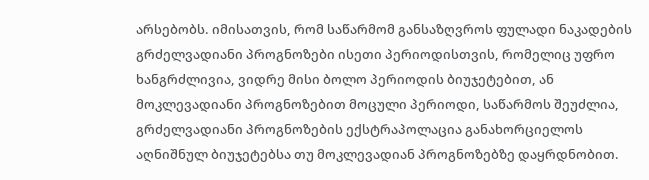არსებობს. იმისათვის, რომ საწარმომ განსაზღვროს ფულადი ნაკადების გრძელვადიანი პროგნოზები ისეთი პერიოდისთვის, რომელიც უფრო ხანგრძლივია, ვიდრე მისი ბოლო პერიოდის ბიუჯეტებით, ან მოკლევადიანი პროგნოზებით მოცული პერიოდი, საწარმოს შეუძლია, გრძელვადიანი პროგნოზების ექსტრაპოლაცია განახორციელოს აღნიშნულ ბიუჯეტებსა თუ მოკლევადიან პროგნოზებზე დაყრდნობით.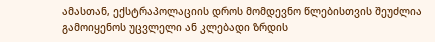ამასთან, ექსტრაპოლაციის დროს მომდევნო წლებისთვის შეუძლია გამოიყენოს უცვლელი ან კლებადი ზრდის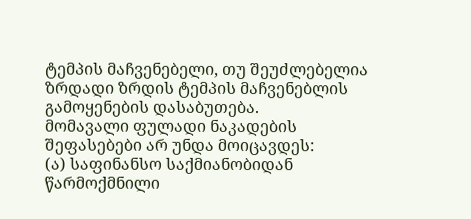ტემპის მაჩვენებელი, თუ შეუძლებელია ზრდადი ზრდის ტემპის მაჩვენებლის გამოყენების დასაბუთება.
მომავალი ფულადი ნაკადების შეფასებები არ უნდა მოიცავდეს:
(ა) საფინანსო საქმიანობიდან წარმოქმნილი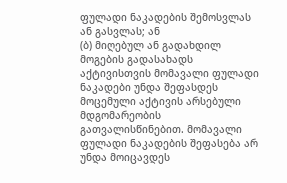ფულადი ნაკადების შემოსვლას ან გასვლას; ან
(ბ) მიღებულ ან გადახდილ მოგების გადასახადს
აქტივისთვის მომავალი ფულადი ნაკადები უნდა შეფასდეს მოცემული აქტივის არსებული მდგომარეობის გათვალისწინებით. მომავალი ფულადი ნაკადების შეფასება არ უნდა მოიცავდეს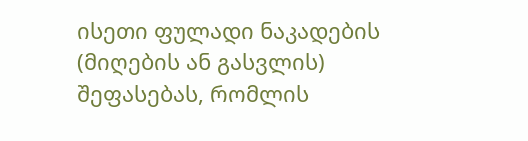ისეთი ფულადი ნაკადების (მიღების ან გასვლის) შეფასებას, რომლის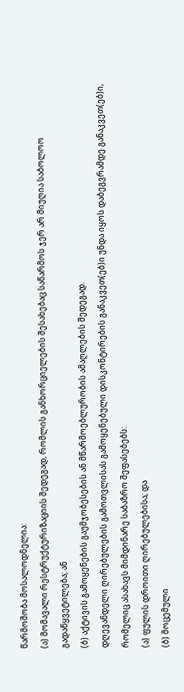წარმოშობა მოსალოდნელია:
(ა) მომავალი რესტრუქტურიზაციის შედეგად, რომლის განხორციელების შესახებაც საწარმოს ჯერ არ მიუღია საბოლოო გადაწყვეტილება; ან
(ბ) აქტივის გამოყენების გაუმჯობესების ან მწარმოებლურობის ამაღლების შედეგად.
დღევანდელი ღირებულების გამოთვლისას გამოყენებული დისკონტირების განაკვეთ(ებ)ი უნდა იყოს დაბეგვრამდე განაკვეთ(ებ)ი, რომელიც ასახავს მიმდინარე საბაზრო შეფასებებს:
(ა) ფულის დროითი ღირებულებისა; და
(ბ) მოცემული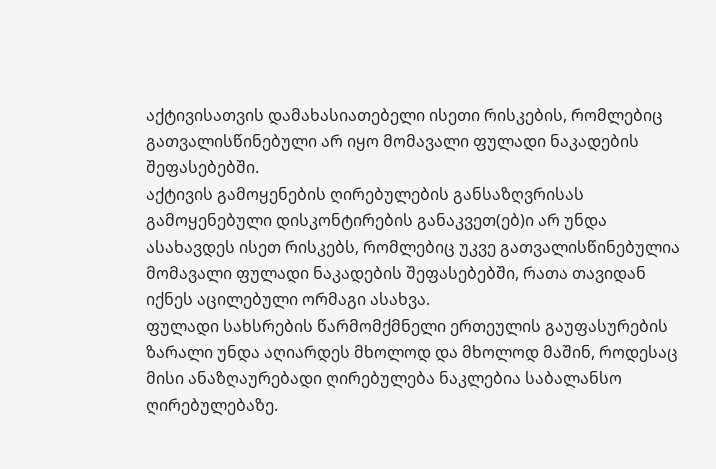აქტივისათვის დამახასიათებელი ისეთი რისკების, რომლებიც გათვალისწინებული არ იყო მომავალი ფულადი ნაკადების შეფასებებში.
აქტივის გამოყენების ღირებულების განსაზღვრისას გამოყენებული დისკონტირების განაკვეთ(ებ)ი არ უნდა ასახავდეს ისეთ რისკებს, რომლებიც უკვე გათვალისწინებულია მომავალი ფულადი ნაკადების შეფასებებში, რათა თავიდან იქნეს აცილებული ორმაგი ასახვა.
ფულადი სახსრების წარმომქმნელი ერთეულის გაუფასურების ზარალი უნდა აღიარდეს მხოლოდ და მხოლოდ მაშინ, როდესაც მისი ანაზღაურებადი ღირებულება ნაკლებია საბალანსო ღირებულებაზე.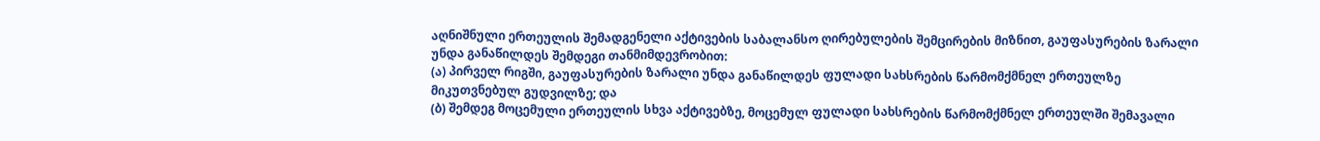აღნიშნული ერთეულის შემადგენელი აქტივების საბალანსო ღირებულების შემცირების მიზნით, გაუფასურების ზარალი უნდა განაწილდეს შემდეგი თანმიმდევრობით:
(ა) პირველ რიგში, გაუფასურების ზარალი უნდა განაწილდეს ფულადი სახსრების წარმომქმნელ ერთეულზე მიკუთვნებულ გუდვილზე; და
(ბ) შემდეგ მოცემული ერთეულის სხვა აქტივებზე, მოცემულ ფულადი სახსრების წარმომქმნელ ერთეულში შემავალი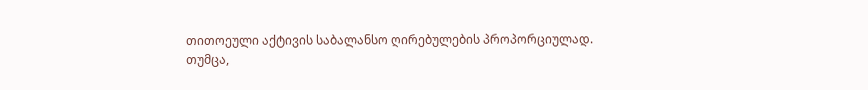თითოეული აქტივის საბალანსო ღირებულების პროპორციულად.
თუმცა,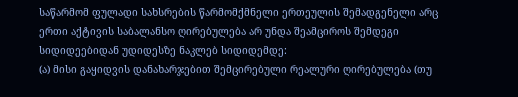საწარმომ ფულადი სახსრების წარმომქმნელი ერთეულის შემადგენელი არც ერთი აქტივის საბალანსო ღირებულება არ უნდა შეამციროს შემდეგი სიდიდეებიდან უდიდესზე ნაკლებ სიდიდემდე:
(ა) მისი გაყიდვის დანახარჯებით შემცირებული რეალური ღირებულება (თუ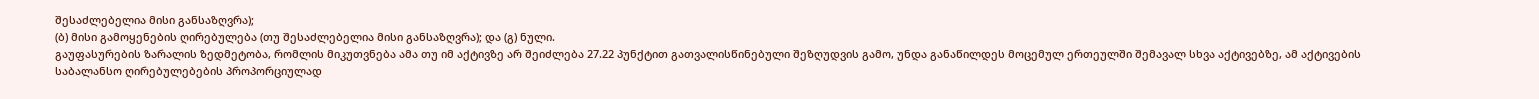შესაძლებელია მისი განსაზღვრა);
(ბ) მისი გამოყენების ღირებულება (თუ შესაძლებელია მისი განსაზღვრა); და (გ) ნული.
გაუფასურების ზარალის ზედმეტობა, რომლის მიკუთვნება ამა თუ იმ აქტივზე არ შეიძლება 27.22 პუნქტით გათვალისწინებული შეზღუდვის გამო, უნდა განაწილდეს მოცემულ ერთეულში შემავალ სხვა აქტივებზე, ამ აქტივების საბალანსო ღირებულებების პროპორციულად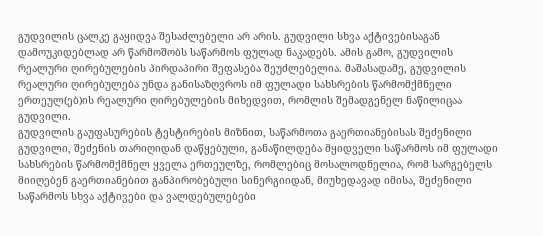გუდვილის ცალკე გაყიდვა შესაძლებელი არ არის. გუდვილი სხვა აქტივებისაგან დამოუკიდებლად არ წარმოშობს საწარმოს ფულად ნაკადებს. ამის გამო, გუდვილის რეალური ღირებულების პირდაპირი შეფასება შეუძლებელია. მაშასადამე, გუდვილის რეალური ღირებულება უნდა განისაზღვროს იმ ფულადი სახსრების წარმომქმნელი ერთეულ(ებ)ის რეალური ღირებულების მიხედვით, რომლის შემადგენელ ნაწილიცაა გუდვილი.
გუდვილის გაუფასურების ტესტირების მიზნით, საწარმოთა გაერთიანებისას შეძენილი გუდვილი, შეძენის თარიღიდან დაწყებული, განაწილდება მყიდველი საწარმოს იმ ფულადი სახსრების წარმომქმნელ ყველა ერთეულზე, რომლებიც მოსალოდნელია, რომ სარგებელს მიიღებენ გაერთიანებით განპირობებული სინერგიიდან, მიუხედავად იმისა, შეძენილი საწარმოს სხვა აქტივები და ვალდებულებები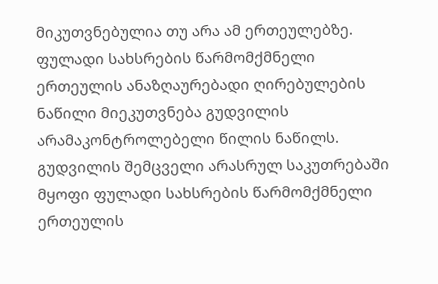მიკუთვნებულია თუ არა ამ ერთეულებზე.
ფულადი სახსრების წარმომქმნელი ერთეულის ანაზღაურებადი ღირებულების ნაწილი მიეკუთვნება გუდვილის არამაკონტროლებელი წილის ნაწილს. გუდვილის შემცველი არასრულ საკუთრებაში მყოფი ფულადი სახსრების წარმომქმნელი ერთეულის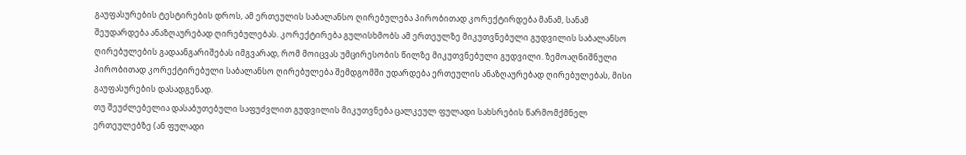გაუფასურების ტესტირების დროს, ამ ერთეულის საბალანსო ღირებულება პირობითად კორექტირდება მანამ, სანამ შეუდარდება ანაზღაურებად ღირებულებას. კორექტირება გულისხმობს ამ ერთეულზე მიკუთვნებული გუდვილის საბალანსო ღირებულების გადაანგარიშებას იმგვარად, რომ მოიცვას უმცირესობის წილზე მიკუთვნებული გუდვილი. ზემოაღნიშნული პირობითად კორექტირებული საბალანსო ღირებულება შემდგომში უდარდება ერთეულის ანაზღაურებად ღირებულებას, მისი გაუფასურების დასადგენად.
თუ შეუძლებელია დასაბუთებული საფუძვლით გუდვილის მიკუთვნება ცალკეულ ფულადი სახსრების წარმომქმნელ ერთეულებზე (ან ფულადი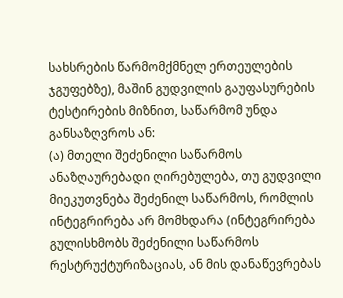სახსრების წარმომქმნელ ერთეულების ჯგუფებზე), მაშინ გუდვილის გაუფასურების ტესტირების მიზნით, საწარმომ უნდა განსაზღვროს ან:
(ა) მთელი შეძენილი საწარმოს ანაზღაურებადი ღირებულება, თუ გუდვილი მიეკუთვნება შეძენილ საწარმოს, რომლის ინტეგრირება არ მომხდარა (ინტეგრირება გულისხმობს შეძენილი საწარმოს რესტრუქტურიზაციას, ან მის დანაწევრებას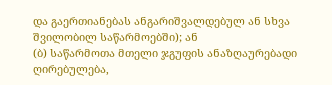და გაერთიანებას ანგარიშვალდებულ ან სხვა შვილობილ საწარმოებში); ან
(ბ) საწარმოთა მთელი ჯგუფის ანაზღაურებადი ღირებულება,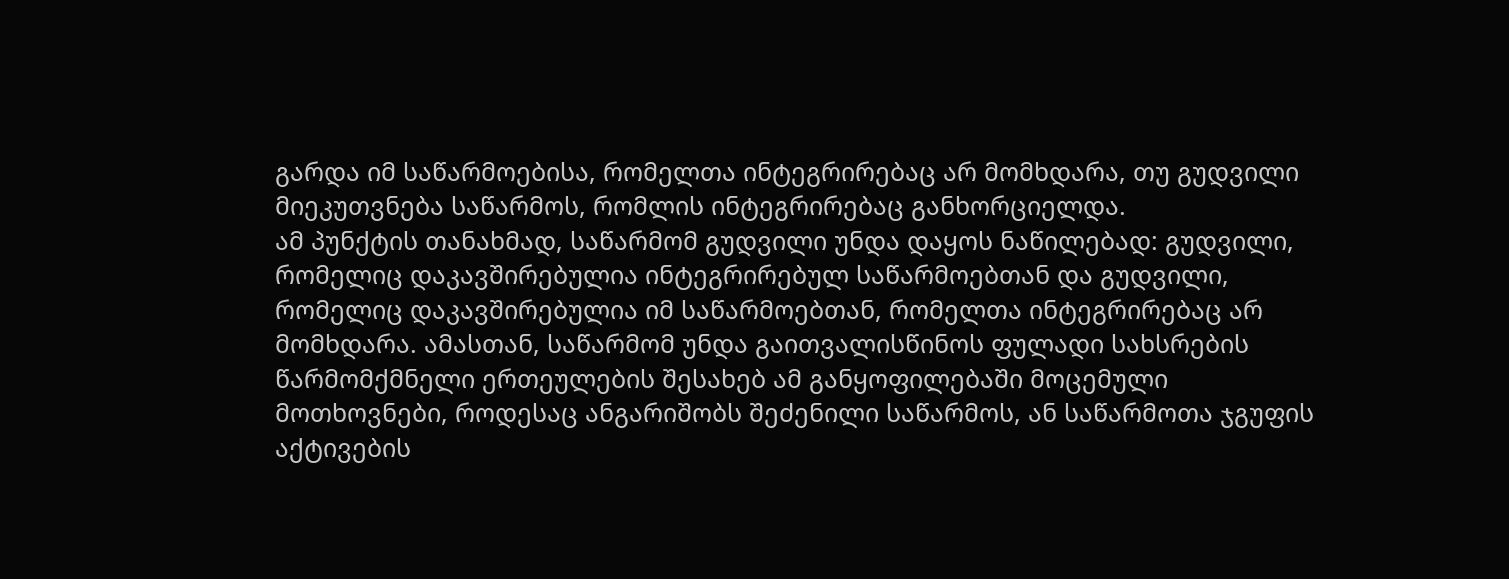გარდა იმ საწარმოებისა, რომელთა ინტეგრირებაც არ მომხდარა, თუ გუდვილი მიეკუთვნება საწარმოს, რომლის ინტეგრირებაც განხორციელდა.
ამ პუნქტის თანახმად, საწარმომ გუდვილი უნდა დაყოს ნაწილებად: გუდვილი, რომელიც დაკავშირებულია ინტეგრირებულ საწარმოებთან და გუდვილი, რომელიც დაკავშირებულია იმ საწარმოებთან, რომელთა ინტეგრირებაც არ მომხდარა. ამასთან, საწარმომ უნდა გაითვალისწინოს ფულადი სახსრების წარმომქმნელი ერთეულების შესახებ ამ განყოფილებაში მოცემული მოთხოვნები, როდესაც ანგარიშობს შეძენილი საწარმოს, ან საწარმოთა ჯგუფის აქტივების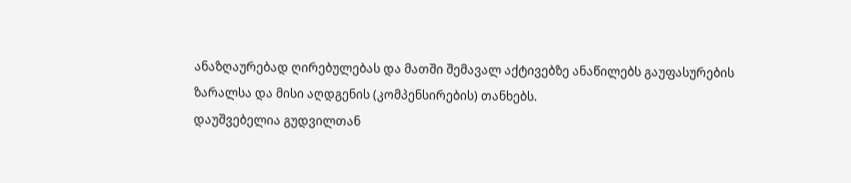ანაზღაურებად ღირებულებას და მათში შემავალ აქტივებზე ანაწილებს გაუფასურების ზარალსა და მისი აღდგენის (კომპენსირების) თანხებს.
დაუშვებელია გუდვილთან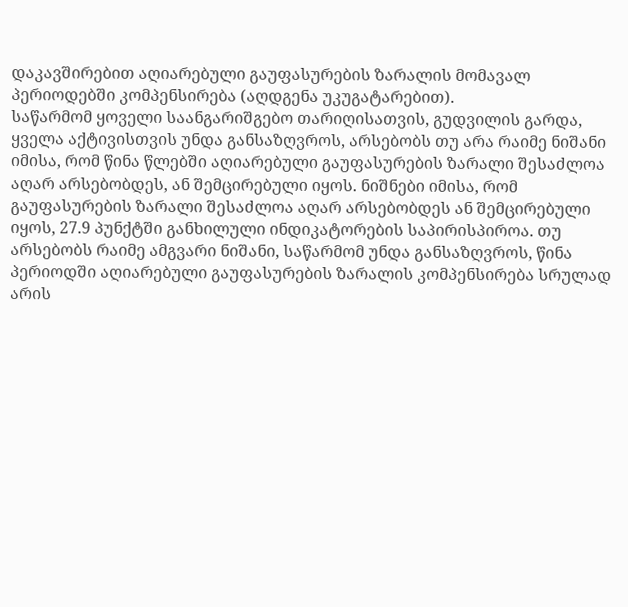დაკავშირებით აღიარებული გაუფასურების ზარალის მომავალ პერიოდებში კომპენსირება (აღდგენა უკუგატარებით).
საწარმომ ყოველი საანგარიშგებო თარიღისათვის, გუდვილის გარდა, ყველა აქტივისთვის უნდა განსაზღვროს, არსებობს თუ არა რაიმე ნიშანი იმისა, რომ წინა წლებში აღიარებული გაუფასურების ზარალი შესაძლოა აღარ არსებობდეს, ან შემცირებული იყოს. ნიშნები იმისა, რომ გაუფასურების ზარალი შესაძლოა აღარ არსებობდეს ან შემცირებული იყოს, 27.9 პუნქტში განხილული ინდიკატორების საპირისპიროა. თუ არსებობს რაიმე ამგვარი ნიშანი, საწარმომ უნდა განსაზღვროს, წინა პერიოდში აღიარებული გაუფასურების ზარალის კომპენსირება სრულად არის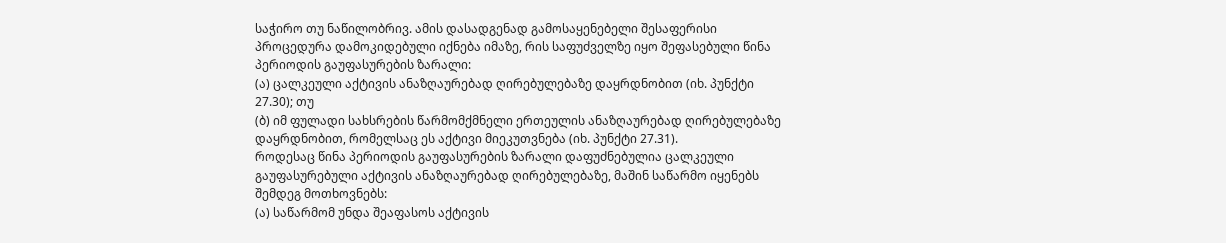საჭირო თუ ნაწილობრივ. ამის დასადგენად გამოსაყენებელი შესაფერისი პროცედურა დამოკიდებული იქნება იმაზე, რის საფუძველზე იყო შეფასებული წინა პერიოდის გაუფასურების ზარალი:
(ა) ცალკეული აქტივის ანაზღაურებად ღირებულებაზე დაყრდნობით (იხ. პუნქტი 27.30); თუ
(ბ) იმ ფულადი სახსრების წარმომქმნელი ერთეულის ანაზღაურებად ღირებულებაზე დაყრდნობით, რომელსაც ეს აქტივი მიეკუთვნება (იხ. პუნქტი 27.31).
როდესაც წინა პერიოდის გაუფასურების ზარალი დაფუძნებულია ცალკეული გაუფასურებული აქტივის ანაზღაურებად ღირებულებაზე, მაშინ საწარმო იყენებს შემდეგ მოთხოვნებს:
(ა) საწარმომ უნდა შეაფასოს აქტივის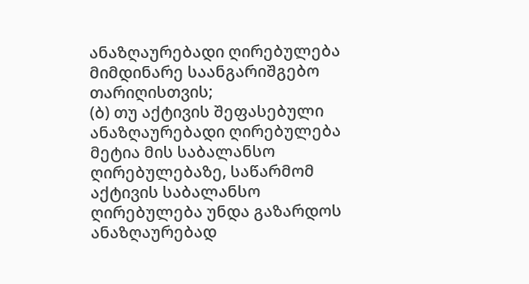ანაზღაურებადი ღირებულება მიმდინარე საანგარიშგებო თარიღისთვის;
(ბ) თუ აქტივის შეფასებული ანაზღაურებადი ღირებულება მეტია მის საბალანსო ღირებულებაზე, საწარმომ აქტივის საბალანსო ღირებულება უნდა გაზარდოს ანაზღაურებად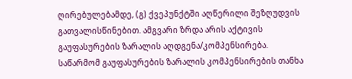ღირებულებამდე, (გ) ქვეპუნქტში აღწერილი შეზღუდვის გათვალისწინებით. ამგვარი ზრდა არის აქტივის გაუფასურების ზარალის აღდგენა/კომპენსირება. საწარმომ გაუფასურების ზარალის კომპენსირების თანხა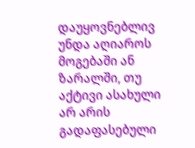დაუყოვნებლივ უნდა აღიაროს მოგებაში ან ზარალში, თუ აქტივი ასახული არ არის გადაფასებული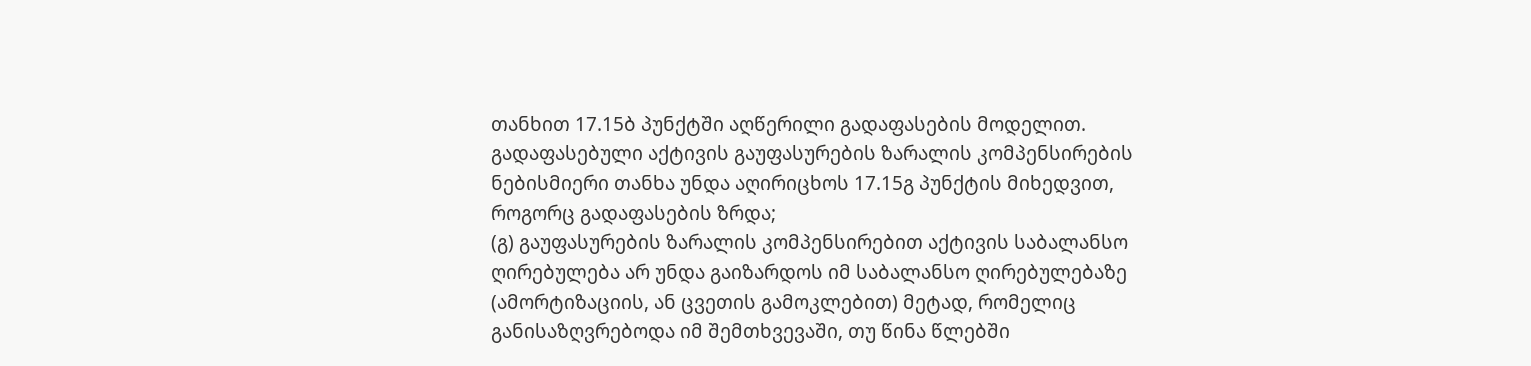თანხით 17.15ბ პუნქტში აღწერილი გადაფასების მოდელით. გადაფასებული აქტივის გაუფასურების ზარალის კომპენსირების ნებისმიერი თანხა უნდა აღირიცხოს 17.15გ პუნქტის მიხედვით, როგორც გადაფასების ზრდა;
(გ) გაუფასურების ზარალის კომპენსირებით აქტივის საბალანსო ღირებულება არ უნდა გაიზარდოს იმ საბალანსო ღირებულებაზე (ამორტიზაციის, ან ცვეთის გამოკლებით) მეტად, რომელიც განისაზღვრებოდა იმ შემთხვევაში, თუ წინა წლებში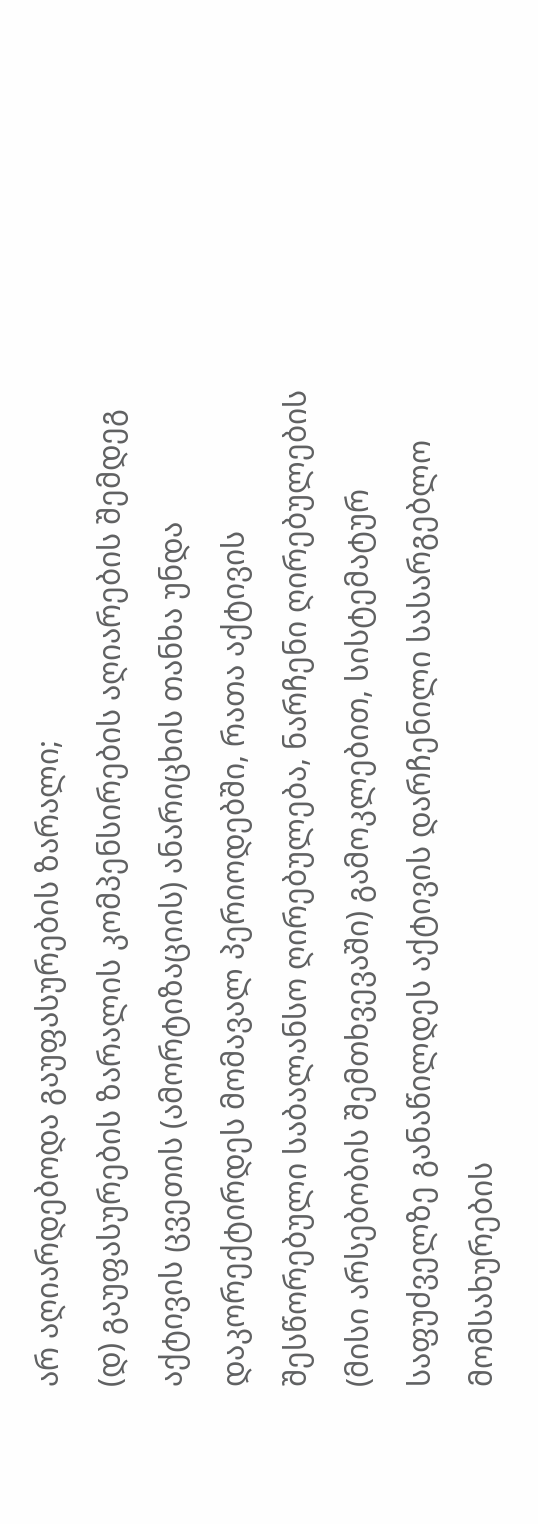არ აღიარდებოდა გაუფასურების ზარალი;
(დ) გაუფასურების ზარალის კომპენსირების აღიარების შემდეგ აქტივის ცვეთის (ამორტიზაციის) ანარიცხის თანხა უნდა დაკორექტირდეს მომავალ პერიოდებში, რათა აქტივის შესწორებული საბალანსო ღირებულება, ნარჩენი ღირებულების (მისი არსებობის შემთხვევაში) გამოკლებით, სისტემატურ საფუძველზე განაწილდეს აქტივის დარჩენილი სასარგებლო მომსახურების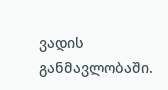ვადის განმავლობაში.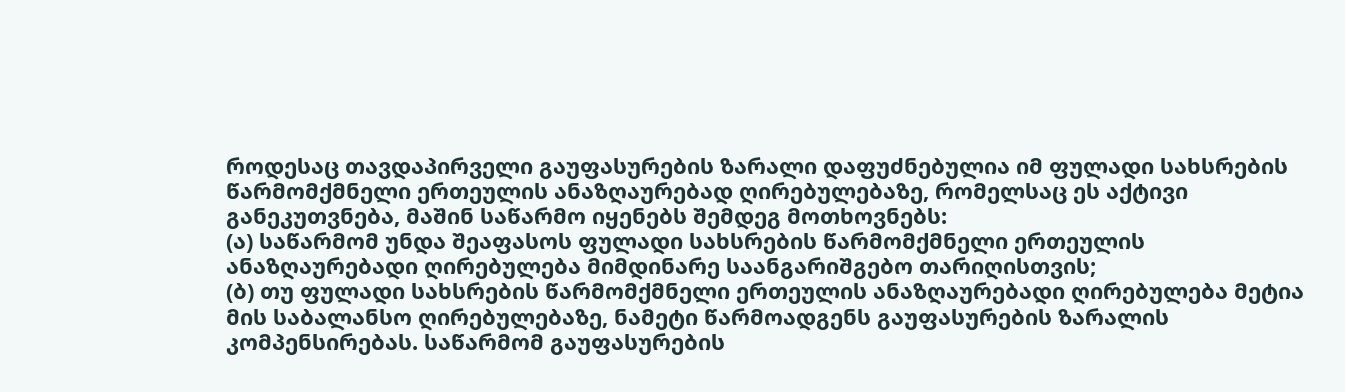როდესაც თავდაპირველი გაუფასურების ზარალი დაფუძნებულია იმ ფულადი სახსრების წარმომქმნელი ერთეულის ანაზღაურებად ღირებულებაზე, რომელსაც ეს აქტივი განეკუთვნება, მაშინ საწარმო იყენებს შემდეგ მოთხოვნებს:
(ა) საწარმომ უნდა შეაფასოს ფულადი სახსრების წარმომქმნელი ერთეულის ანაზღაურებადი ღირებულება მიმდინარე საანგარიშგებო თარიღისთვის;
(ბ) თუ ფულადი სახსრების წარმომქმნელი ერთეულის ანაზღაურებადი ღირებულება მეტია მის საბალანსო ღირებულებაზე, ნამეტი წარმოადგენს გაუფასურების ზარალის კომპენსირებას. საწარმომ გაუფასურების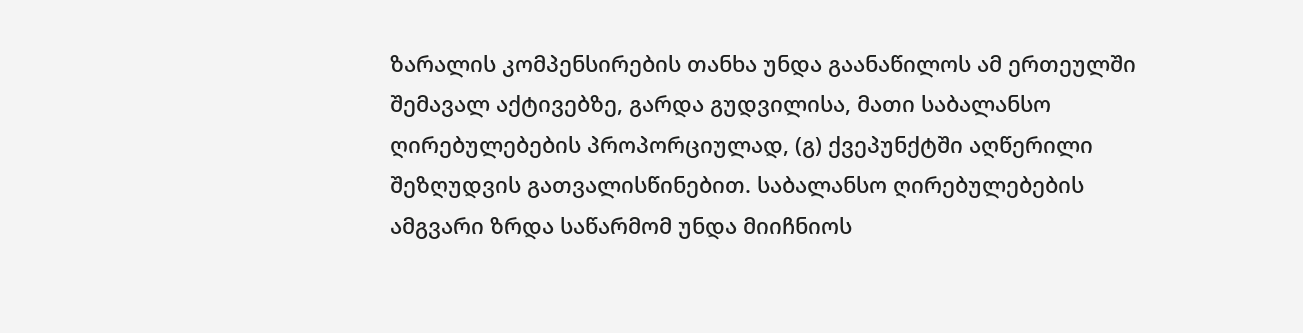ზარალის კომპენსირების თანხა უნდა გაანაწილოს ამ ერთეულში შემავალ აქტივებზე, გარდა გუდვილისა, მათი საბალანსო ღირებულებების პროპორციულად, (გ) ქვეპუნქტში აღწერილი შეზღუდვის გათვალისწინებით. საბალანსო ღირებულებების ამგვარი ზრდა საწარმომ უნდა მიიჩნიოს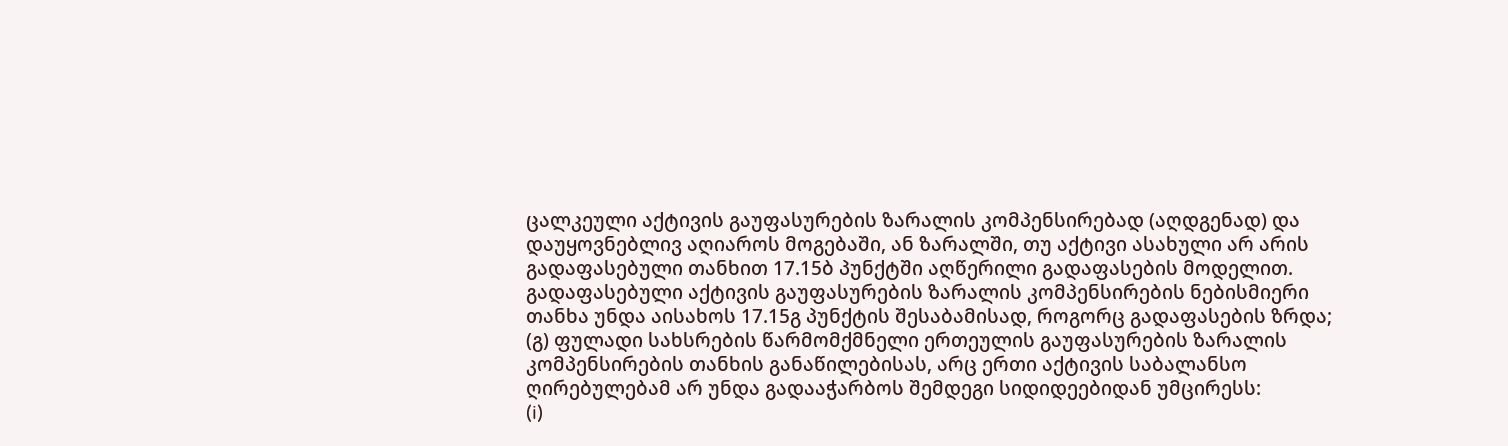ცალკეული აქტივის გაუფასურების ზარალის კომპენსირებად (აღდგენად) და დაუყოვნებლივ აღიაროს მოგებაში, ან ზარალში, თუ აქტივი ასახული არ არის გადაფასებული თანხით 17.15ბ პუნქტში აღწერილი გადაფასების მოდელით. გადაფასებული აქტივის გაუფასურების ზარალის კომპენსირების ნებისმიერი თანხა უნდა აისახოს 17.15გ პუნქტის შესაბამისად, როგორც გადაფასების ზრდა;
(გ) ფულადი სახსრების წარმომქმნელი ერთეულის გაუფასურების ზარალის კომპენსირების თანხის განაწილებისას, არც ერთი აქტივის საბალანსო ღირებულებამ არ უნდა გადააჭარბოს შემდეგი სიდიდეებიდან უმცირესს:
(i)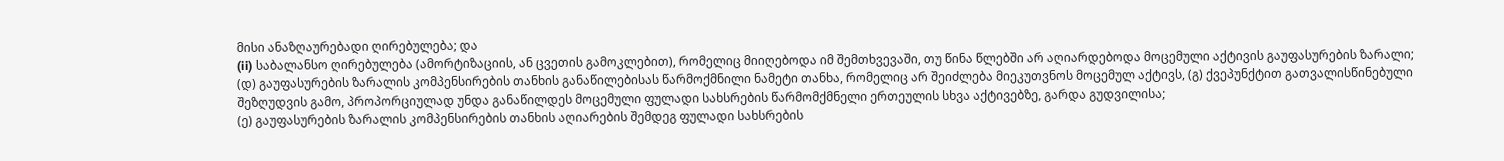მისი ანაზღაურებადი ღირებულება; და
(ii) საბალანსო ღირებულება (ამორტიზაციის, ან ცვეთის გამოკლებით), რომელიც მიიღებოდა იმ შემთხვევაში, თუ წინა წლებში არ აღიარდებოდა მოცემული აქტივის გაუფასურების ზარალი;
(დ) გაუფასურების ზარალის კომპენსირების თანხის განაწილებისას წარმოქმნილი ნამეტი თანხა, რომელიც არ შეიძლება მიეკუთვნოს მოცემულ აქტივს, (გ) ქვეპუნქტით გათვალისწინებული შეზღუდვის გამო, პროპორციულად უნდა განაწილდეს მოცემული ფულადი სახსრების წარმომქმნელი ერთეულის სხვა აქტივებზე, გარდა გუდვილისა;
(ე) გაუფასურების ზარალის კომპენსირების თანხის აღიარების შემდეგ ფულადი სახსრების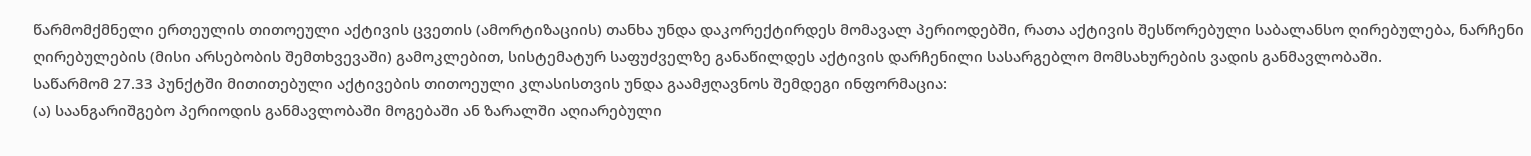წარმომქმნელი ერთეულის თითოეული აქტივის ცვეთის (ამორტიზაციის) თანხა უნდა დაკორექტირდეს მომავალ პერიოდებში, რათა აქტივის შესწორებული საბალანსო ღირებულება, ნარჩენი ღირებულების (მისი არსებობის შემთხვევაში) გამოკლებით, სისტემატურ საფუძველზე განაწილდეს აქტივის დარჩენილი სასარგებლო მომსახურების ვადის განმავლობაში.
საწარმომ 27.33 პუნქტში მითითებული აქტივების თითოეული კლასისთვის უნდა გაამჟღავნოს შემდეგი ინფორმაცია:
(ა) საანგარიშგებო პერიოდის განმავლობაში მოგებაში ან ზარალში აღიარებული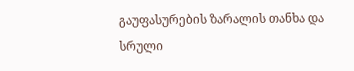გაუფასურების ზარალის თანხა და სრული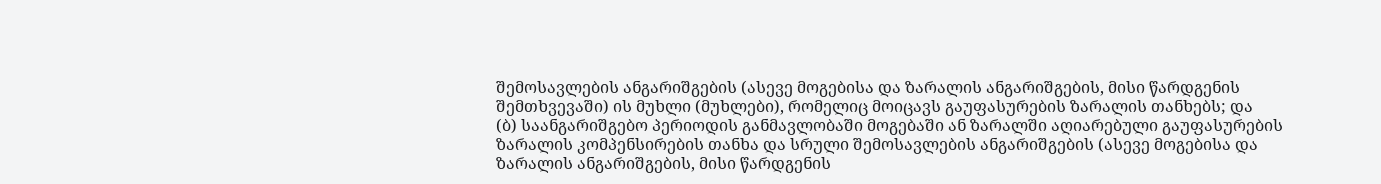შემოსავლების ანგარიშგების (ასევე მოგებისა და ზარალის ანგარიშგების, მისი წარდგენის შემთხვევაში) ის მუხლი (მუხლები), რომელიც მოიცავს გაუფასურების ზარალის თანხებს; და
(ბ) საანგარიშგებო პერიოდის განმავლობაში მოგებაში ან ზარალში აღიარებული გაუფასურების ზარალის კომპენსირების თანხა და სრული შემოსავლების ანგარიშგების (ასევე მოგებისა და ზარალის ანგარიშგების, მისი წარდგენის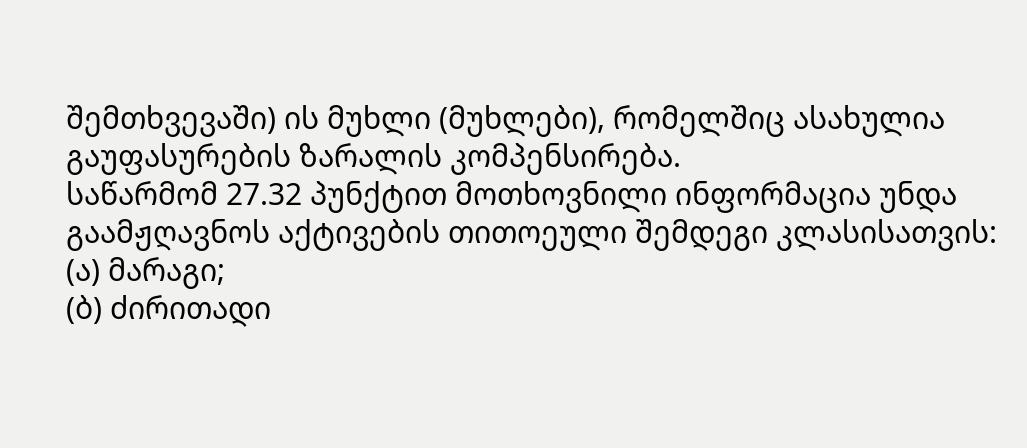შემთხვევაში) ის მუხლი (მუხლები), რომელშიც ასახულია გაუფასურების ზარალის კომპენსირება.
საწარმომ 27.32 პუნქტით მოთხოვნილი ინფორმაცია უნდა გაამჟღავნოს აქტივების თითოეული შემდეგი კლასისათვის:
(ა) მარაგი;
(ბ) ძირითადი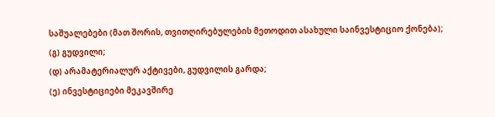საშუალებები (მათ შორის, თვითღირებულების მეთოდით ასახული საინვესტიციო ქონება);
(გ) გუდვილი;
(დ) არამატერიალურ აქტივები, გუდვილის გარდა;
(ე) ინვესტიციები მეკავშირე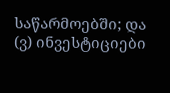საწარმოებში; და
(ვ) ინვესტიციები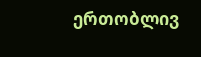ერთობლივ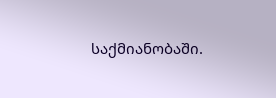საქმიანობაში.